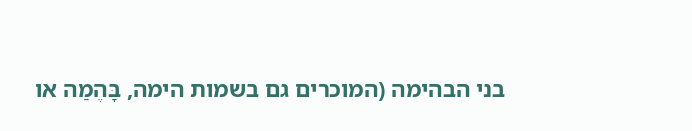בני הבהימה (המוכרים גם בשמות הימה, בָּהֶמַה או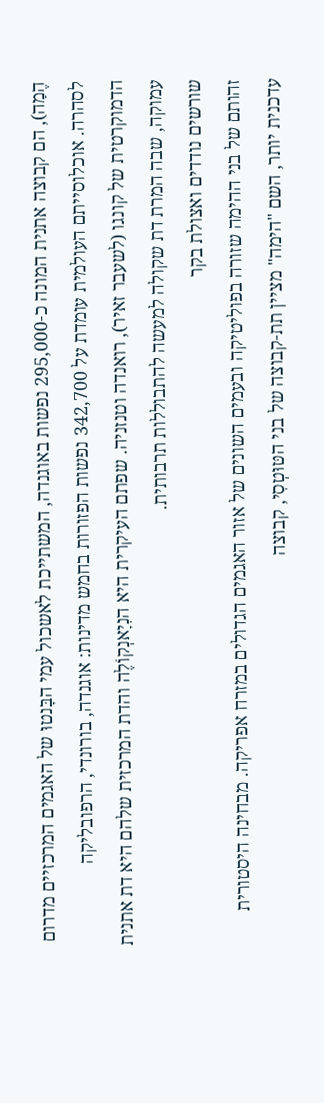הֶמַה), הם קבוצה אתנית המונה כ-295,000 נפשות באוגנדה, המשתייכת לאשכול עמי הבָּנטוּ של האגמים המרכזיים מדרום לסהרה. אוכלוסייתם העולמית עומדת על 342,700 נפשות הפזורות בחמש מדינות: אוגנדה, בורונדי, הרפובליקה הדמוקרטית של קונגו (לשעבר זאיר), רואנדה וטנזניה. שפתם העיקרית היא הנִיָאנְקוֹלֶה והדת המרכזית שלהם היא דת אתנית עמוקה, שבה המרת דת שקולה למעשה להתבוללות תרבותית.
שורשים נודדים ואצולת בקר
זהותם של בני ההימה שזורה בפוליטיקה ובעמים השונים של אזור האגמים הגדולים במזרח אפריקה. מבחינה היסטורית עדכנית יותר, השם "הימה" מציין תת-קבוצה של בני הטּוּטְסִי, קבוצה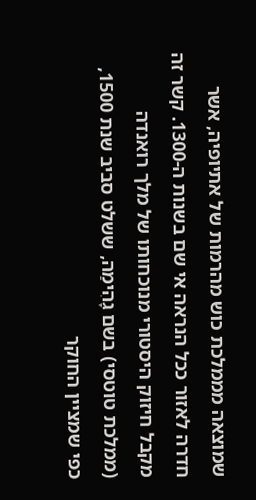שמוצאה מממלכת כוש מהרמות של אתיופיה, אשר חדרה לאזור ככל הנראה אי שם בשנות ה-1300. קשר זה מקבל חיזוק היסטורי מנוכחותו של מלך רואנדה (ממלכת טוטסי) בשם גָהִימַה, ששלט סביב שנת 1500, כפי שמציין החוקר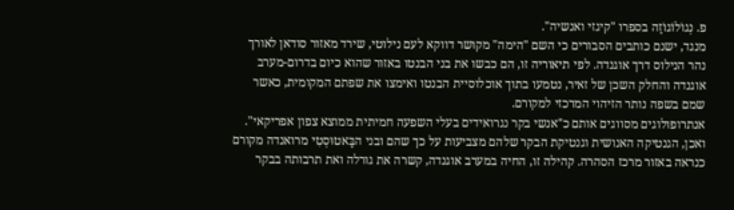פ. נְגוֹלוֹגוֹזַה בספרו "קיגזי ואנשיה".
מנגד, ישנם כותבים הסבורים כי השם "הימה" מקושר דווקא לעם נילוטי, שירד מאזור סודאן לאורך נהר הנילוס דרך אוגנדה. לפי תיאוריה זו, הם כבשו את בני הבנטו באזור שהוא כיום בדרום-מערב אוגנדה והחלק השכן של זאיר, נטמעו בתוך אוכלוסיית הבנטו ואימצו את שפתם המקומית, כאשר שמם בשפה נותר הזיהוי המרכזי למקורם.
אנתרופולוגים מסווגים אותם כ"אנשי בקר נגרואידים בעלי השפעה חמיתית ממוצא צפון אפריקאי". ואכן, הגנטיקה האנושית וגנטיקת הבקר שלהם מצביעות על כך שהם ובני הבָּאטוּסְטִי מרואנדה מקורם כנראה באזור מרכז הסהרה. קהילה זו, החיה במערב אוגנדה, קשרה את גורלה ואת תרבותה בבקר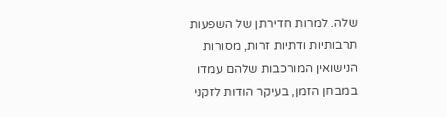שלה. למרות חדירתן של השפעות תרבותיות ודתיות זרות, מסורות הנישואין המורכבות שלהם עמדו במבחן הזמן, בעיקר הודות לזקני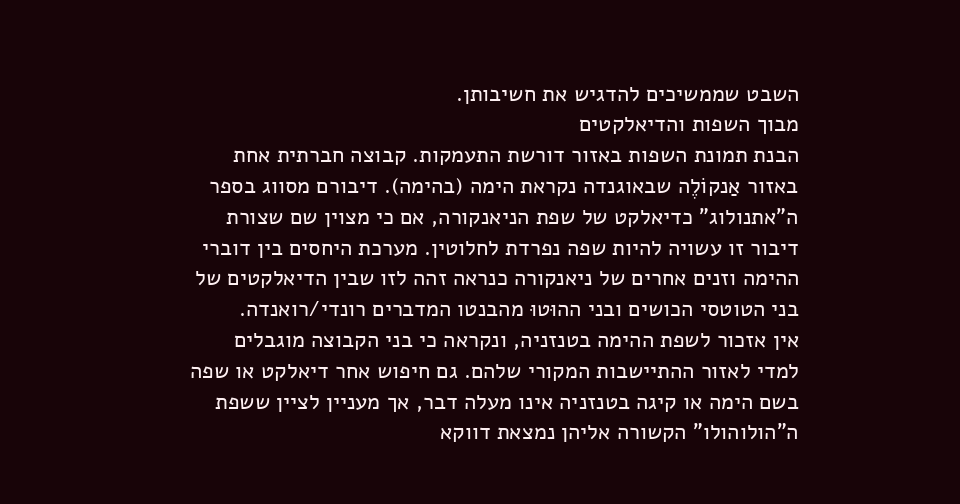השבט שממשיכים להדגיש את חשיבותן.
מבוך השפות והדיאלקטים
הבנת תמונת השפות באזור דורשת התעמקות. קבוצה חברתית אחת באזור אַנקוֹלֶה שבאוגנדה נקראת הימה (בהימה). דיבורם מסווג בספר ה"אתנולוג" כדיאלקט של שפת הניאנקורה, אם כי מצוין שם שצורת דיבור זו עשויה להיות שפה נפרדת לחלוטין. מערכת היחסים בין דוברי ההימה וזנים אחרים של ניאנקורה כנראה זהה לזו שבין הדיאלקטים של בני הטוטסי הכושים ובני ההוּטוּ מהבנטו המדברים רונדי/רואנדה.
אין אזכור לשפת ההימה בטנזניה, ונקראה כי בני הקבוצה מוגבלים למדי לאזור ההתיישבות המקורי שלהם. גם חיפוש אחר דיאלקט או שפה בשם הימה או קיגה בטנזניה אינו מעלה דבר, אך מעניין לציין ששפת ה"הולוהולו" הקשורה אליהן נמצאת דווקא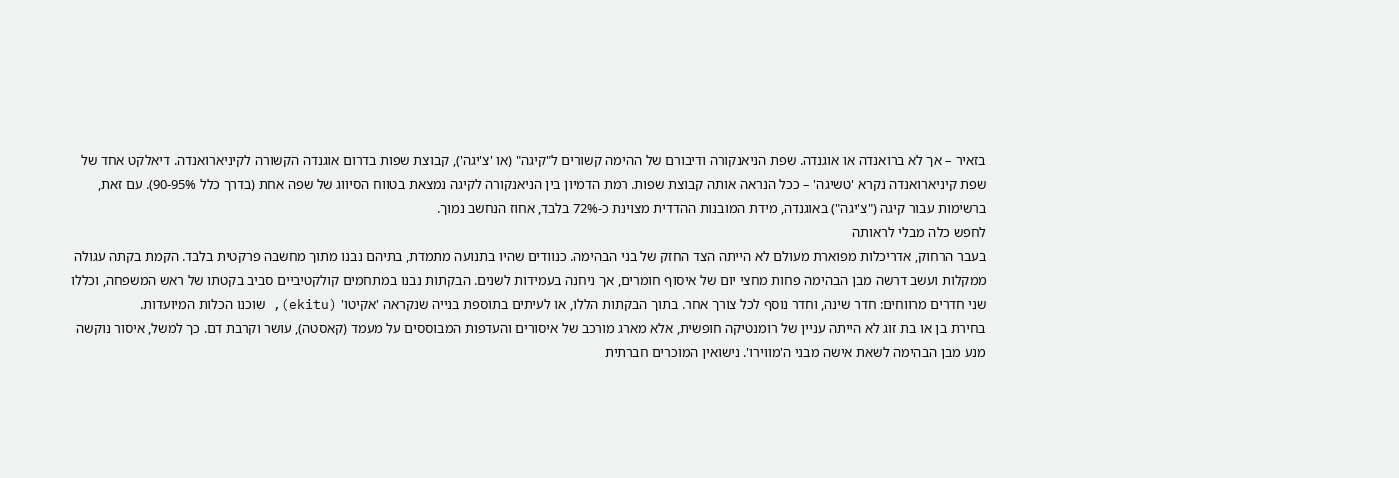בזאיר – אך לא ברואנדה או אוגנדה. שפת הניאנקורה ודיבורם של ההימה קשורים ל"קיגה" (או 'צ'יגה'), קבוצת שפות בדרום אוגנדה הקשורה לקיניארואנדה. דיאלקט אחד של שפת קיניארואנדה נקרא 'טשיגה' – ככל הנראה אותה קבוצת שפות. רמת הדמיון בין הניאנקורה לקיגה נמצאת בטווח הסיווג של שפה אחת (בדרך כלל 90-95%). עם זאת, ברשימות עבור קיגה ("צ'יגה") באוגנדה, מידת המובנות ההדדית מצוינת כ-72% בלבד, אחוז הנחשב נמוך.
לחפש כלה מבלי לראותה
בעבר הרחוק, אדריכלות מפוארת מעולם לא הייתה הצד החזק של בני הבהימה. כנוודים שהיו בתנועה מתמדת, בתיהם נבנו מתוך מחשבה פרקטית בלבד. הקמת בקתה עגולה ממקלות ועשב דרשה מבן הבהימה פחות מחצי יום של איסוף חומרים, אך ניחנה בעמידות לשנים. הבקתות נבנו במתחמים קולקטיביים סביב בקטתו של ראש המשפחה, וכללו שני חדרים מרווחים: חדר שינה, וחדר נוסף לכל צורך אחר. בתוך הבקתות הללו, או לעיתים בתוספת בנייה שנקראה 'אקיטו' (ekitu), שוכנו הכלות המיועדות.
בחירת בן או בת זוג לא הייתה עניין של רומנטיקה חופשית, אלא מארג מורכב של איסורים והעדפות המבוססים על מעמד (קאסטה), עושר וקרבת דם. כך למשל, איסור נוקשה מנע מבן הבהימה לשאת אישה מבני ה'מווירו'. נישואין המוכרים חברתית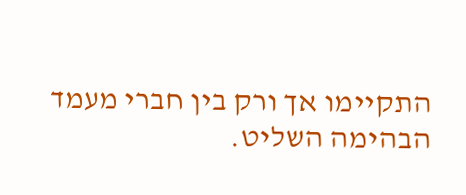התקיימו אך ורק בין חברי מעמד הבהימה השליט.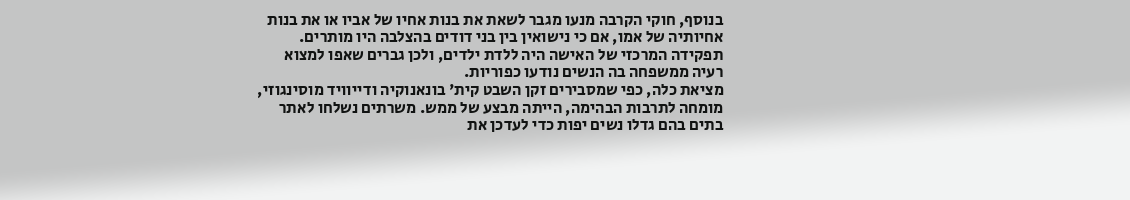בנוסף, חוקי הקרבה מנעו מגבר לשאת את בנות אחיו של אביו או את בנות אחיותיה של אמו, אם כי נישואין בין בני דודים בהצלבה היו מותרים. תפקידה המרכזי של האישה היה ללדת ילדים, ולכן גברים שאפו למצוא רעיה ממשפחה בה הנשים נודעו כפוריות.
מציאת כלה, כפי שמסבירים זקן השבט קית' בונאנוקיה ודייוויד מוסינגוזי, מומחה לתרבות הבהימה, הייתה מבצע של ממש. משרתים נשלחו לאתר בתים בהם גדלו נשים יפות כדי לעדכן את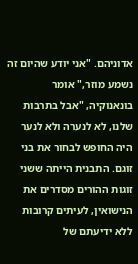אדוניהם. "אני יודע שהיום זה נשמע מוזר," אומר בונאנוקיה, "אבל בתרבות שלנו, לא לנערה ולא לנער היה החופש לבחור את בני זוגם. התבנית הייתה ששני זוגות ההורים מסדרים את הנישואין, לעיתים קרובות ללא ידיעתם של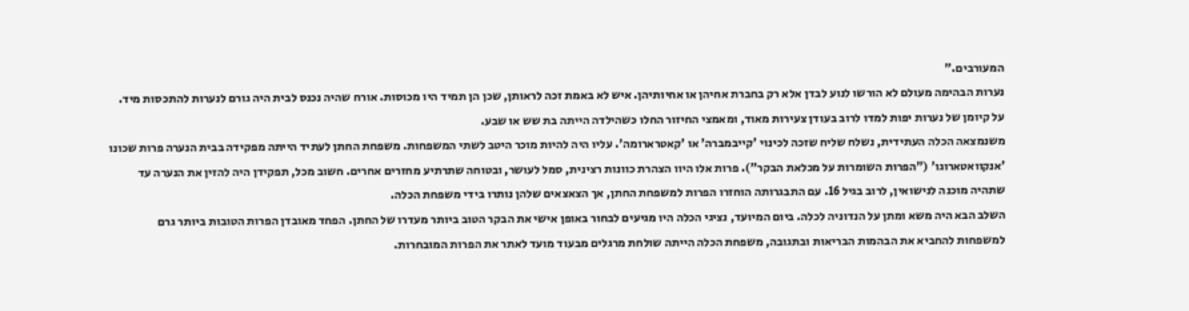המעורבים."
נערות הבהימה מעולם לא הורשו לנוע לבדן אלא רק בחברת אחיהן או אחיותיהן. איש לא באמת זכה לראותן, שכן הן תמיד היו מכוסות. אורח שהיה נכנס לבית היה גורם לנערות להתכסות מיד. על קיומן של נערות יפות למדו לרוב בעודן צעירות מאוד, ומאמצי החיזור החלו כשהילדה הייתה בת שש או שבע.
משנמצאה הכלה העתידית, נשלח שליח שזכה לכינוי 'קייבמברה' או 'קאטרארומה'. עליו היה להיות מוכר היטב לשתי המשפחות. משפחת החתן לעתיד הייתה מפקידה בבית הנערה פרות שכונו 'אנקוואטארוגו' ("הפרות השומרות על מכלאת הבקר"). פרות אלו היוו הצהרת כוונות רצינית, סמל לעושר, ובטוחה שתרתיע מחזרים אחרים. חשוב מכל, תפקידן היה להזין את הנערה עד שתהיה מוכנה לנישואין, לרוב בגיל 16. עם התבגרותה הוחזרו הפרות למשפחת החתן, אך הצאצאים שלהן נותרו בידי משפחת הכלה.
השלב הבא היה משא ומתן על הנדוניה לכלה. ביום המיועד, נציגי הכלה היו מגיעים לבחור באופן אישי את הבקר הטוב ביותר מעדרו של החתן. הפחד מאובדן הפרות הטובות ביותר גרם למשפחות להחביא את הבהמות הבריאות ובתגובה, משפחת הכלה הייתה שולחת מרגלים מבעוד מועד לאתר את הפרות המובחרות.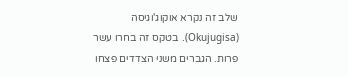שלב זה נקרא אוקוג'וגיסה (Okujugisa). בטקס זה בחרו עשר פרות. הגברים משני הצדדים פצחו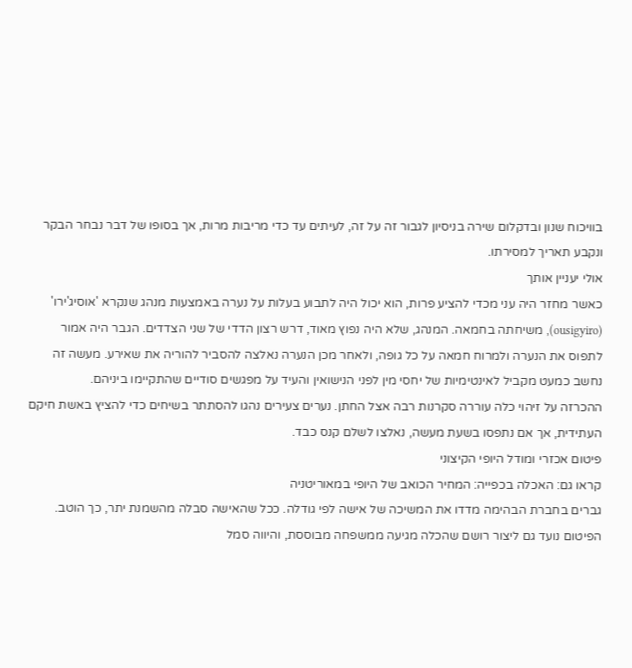בוויכוח שנון ובדקלום שירה בניסיון לגבור זה על זה, לעיתים עד כדי מריבות מרות, אך בסופו של דבר נבחר הבקר ונקבע תאריך למסירתו.
אולי יעניין אותך
כאשר מחזר היה עני מכדי להציע פרות, הוא יכול היה לתבוע בעלות על נערה באמצעות מנהג שנקרא 'אוסיג'ירו' (ousigyiro), משיחתה בחמאה. המנהג, שלא היה נפוץ מאוד, דרש רצון הדדי של שני הצדדים. הגבר היה אמור לתפוס את הנערה ולמרוח חמאה על כל גופה, ולאחר מכן הנערה נאלצה להסביר להוריה את שאירע. מעשה זה נחשב כמעט מקביל לאינטימיות של יחסי מין לפני הנישואין והעיד על מפגשים סודיים שהתקיימו ביניהם.
ההכרזה על זיהוי כלה עוררה סקרנות רבה אצל החתן. נערים צעירים נהגו להסתתר בשיחים כדי להציץ באשת חיקם העתידית, אך אם נתפסו בשעת מעשה, נאלצו לשלם קנס כבד.
פיטום אכזרי ומודל היופי הקיצוני
קראו גם: האכלה בכפייה: המחיר הכואב של היופי במאוריטניה
גברים בחברת הבהימה מדדו את המשיכה של אישה לפי גודלה. ככל שהאישה סבלה מהשמנת יתר, כך הוטב. הפיטום נועד גם ליצור רושם שהכלה מגיעה ממשפחה מבוססת, והיווה סמל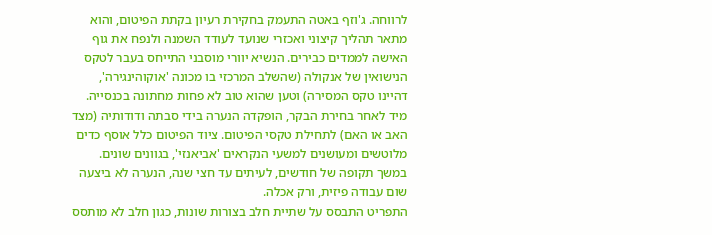לרווחה. ג'וזף באטה התעמק בחקירת רעיון בקתת הפיטום, והוא מתאר תהליך קיצוני ואכזרי שנועד לעודד השמנה ולנפח את גוף האישה לממדים כבירים. הנשיא יוורי מוסבני התייחס בעבר לטקס הנישואין של אנקולה (שהשלב המרכזי בו מכונה 'אוקוהינגירה', דהיינו טקס המסירה) וטען שהוא טוב לא פחות מחתונה בכנסייה.
מיד לאחר בחירת הבקר, הופקדה הנערה בידי סבתה ודודותיה (מצד האב או האם) לתחילת טקסי הפיטום. ציוד הפיטום כלל אוסף כדים מלוטשים ומעושנים למשעי הנקראים 'אביאנזי', בגוונים שונים. במשך תקופה של חודשים, לעיתים עד חצי שנה, הנערה לא ביצעה שום עבודה פיזית, ורק אכלה.
התפריט התבסס על שתיית חלב בצורות שונות, כגון חלב לא מותסס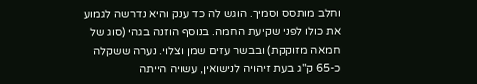וחלב מותסס וסמיך. הוגש לה כד ענק והיא נדרשה לגמוע את כולו לפני שקיעת החמה. בנוסף הוזנה בגהי (סוג של חמאה מזוקקת) ובבשר עזים שמן וצלוי. נערה ששקלה כ-65 ק"ג בעת זיהויה לנישואין, עשויה הייתה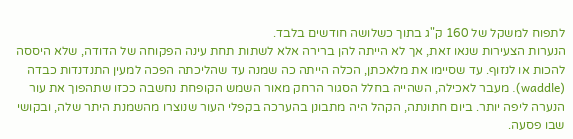לתפוח למשקל של 160 ק"ג בתוך כשלושה חודשים בלבד.
הנערות הצעירות שנאו זאת, אך לא הייתה להן ברירה אלא לשתות תחת עינה הפקוחה של הדודה, שלא היססה להכות או לנזוף. עד שסיימו את מלאכתן, הכלה הייתה כה שמנה עד שהליכתה הפכה למעין התנדנדות כבדה (waddle). מעבר לאכילה, השהייה בחלל הסגור הרחק מאור השמש הקופחת נחשבה ככזו שתהפוך את עור הנערה ליפה יותר. ביום חתונתה, הקהל היה מתבונן בהערכה בקפלי העור שנוצרו מהשמנת היתר שלה, ובקושי שבו פסעה.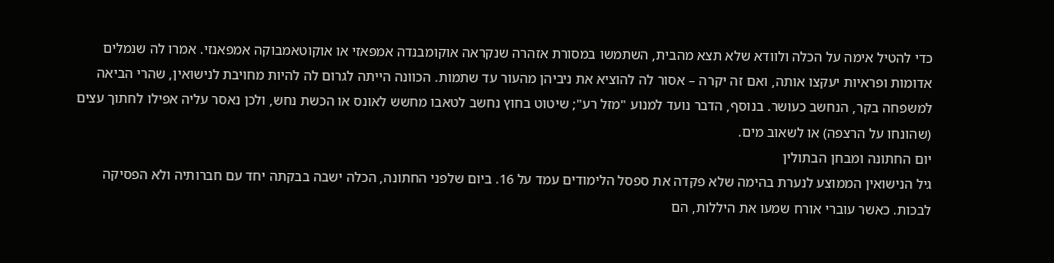כדי להטיל אימה על הכלה ולוודא שלא תצא מהבית, השתמשו במסורת אזהרה שנקראה אוקומבנדה אמפאזי או אוקוטאמבוקה אמפאנזי. אמרו לה שנמלים אדומות ופראיות יעקצו אותה, ואם זה יקרה – אסור לה להוציא את ניביהן מהעור עד שתמות. הכוונה הייתה לגרום לה להיות מחויבת לנישואין, שהרי הביאה למשפחה בקר, הנחשב כעושר. בנוסף, הדבר נועד למנוע "מזל רע"; שיטוט בחוץ נחשב לטאבו מחשש לאונס או הכשת נחש, ולכן נאסר עליה אפילו לחתוך עצים (שהונחו על הרצפה) או לשאוב מים.
יום החתונה ומבחן הבתולין
גיל הנישואין הממוצע לנערת בהימה שלא פקדה את ספסל הלימודים עמד על 16. ביום שלפני החתונה, הכלה ישבה בבקתה יחד עם חברותיה ולא הפסיקה לבכות. כאשר עוברי אורח שמעו את היללות, הם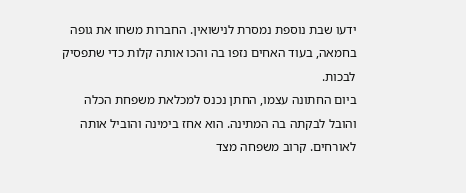ידעו שבת נוספת נמסרת לנישואין. החברות משחו את גופה בחמאה, בעוד האחים נזפו בה והכו אותה קלות כדי שתפסיק לבכות.
ביום החתונה עצמו, החתן נכנס למכלאת משפחת הכלה והובל לבקתה בה המתינה. הוא אחז בימינה והוביל אותה לאורחים. קרוב משפחה מצד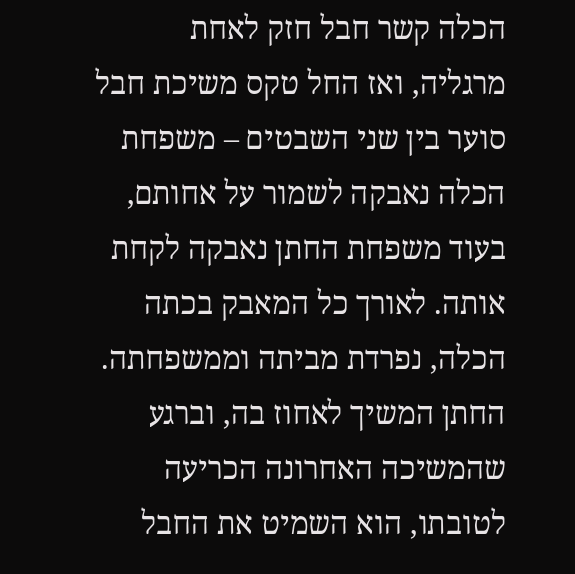הכלה קשר חבל חזק לאחת מרגליה, ואז החל טקס משיכת חבל סוער בין שני השבטים – משפחת הכלה נאבקה לשמור על אחותם, בעוד משפחת החתן נאבקה לקחת אותה. לאורך כל המאבק בכתה הכלה, נפרדת מביתה וממשפחתה. החתן המשיך לאחוז בה, וברגע שהמשיכה האחרונה הכריעה לטובתו, הוא השמיט את החבל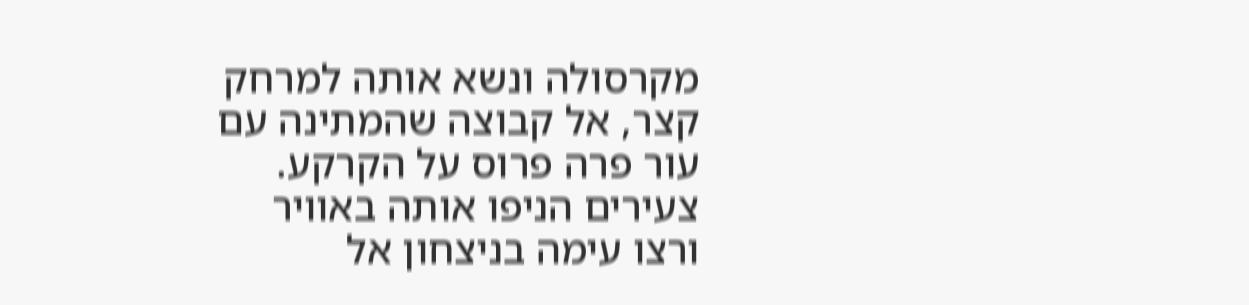מקרסולה ונשא אותה למרחק קצר, אל קבוצה שהמתינה עם עור פרה פרוס על הקרקע. צעירים הניפו אותה באוויר ורצו עימה בניצחון אל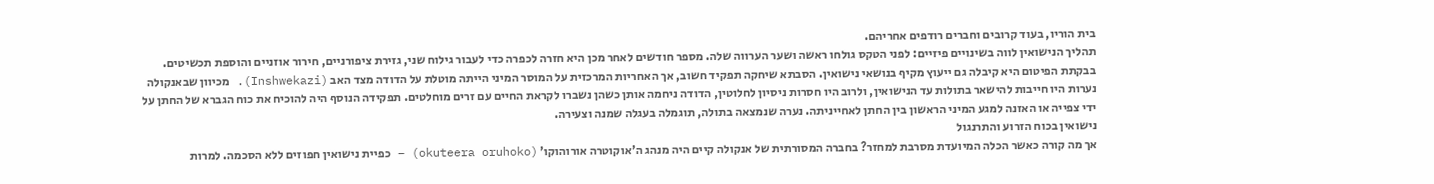בית הוריו, בעוד קרובים וחברים רודפים אחריהם.
תהליך הנישואין לווה בשינויים פיזיים: לפני הטקס גולחו ראשה ושער הערווה שלה. מספר חודשים לאחר מכן היא חזרה לכפרה כדי לעבור גילוח שני, גזירת ציפורניים, חירור אוזניים והוספת תכשיטים.
בבקתת הפיטום היא קיבלה גם ייעוץ מקיף בנושאי נישואין. הסבתא שיחקה תפקיד חשוב, אך האחריות המרכזית על המוסר המיני הייתה מוטלת על הדודה מצד האב (Inshwekazi). מכיוון שבאנקולה נערות היו חייבות להישאר בתולות עד הנישואין, ולרוב היו חסרות ניסיון לחלוטין, הדודה ניחמה אותן כשהן נשברו לקראת החיים עם זרים מוחלטים. תפקידה הנוסף היה להוכיח את כוח הגברא של החתן על ידי צפייה או האזנה למגע המיני הראשון בין החתן לאחייניתה. נערה שנמצאה בתולה, תוגמלה בעגלה שמנה וצעירה.
נישואין בכוח הזרוע והתרנגול
אך מה קורה כאשר הכלה המיועדת מסרבת למחזר? בחברה המסורתית של אנקולה קיים היה מנהג ה'אוקוטרה אורוהוקו' (okuteera oruhoko) – כפיית נישואין חפוזים ללא הסכמה. למרות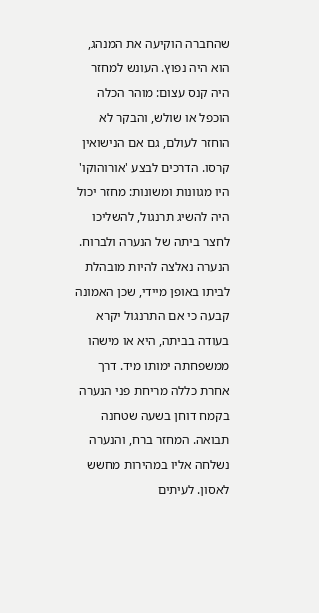שהחברה הוקיעה את המנהג, הוא היה נפוץ. העונש למחזר היה קנס עצום: מוהר הכלה הוכפל או שולש, והבקר לא הוחזר לעולם, גם אם הנישואין קרסו. הדרכים לבצע 'אורוהוקו' היו מגוונות ומשונות: מחזר יכול היה להשיג תרנגול, להשליכו לחצר ביתה של הנערה ולברוח. הנערה נאלצה להיות מובהלת לביתו באופן מיידי, שכן האמונה קבעה כי אם התרנגול יקרא בעודה בביתה, היא או מישהו ממשפחתה ימותו מיד. דרך אחרת כללה מריחת פני הנערה בקמח דוחן בשעה שטחנה תבואה. המחזר ברח, והנערה נשלחה אליו במהירות מחשש לאסון. לעיתים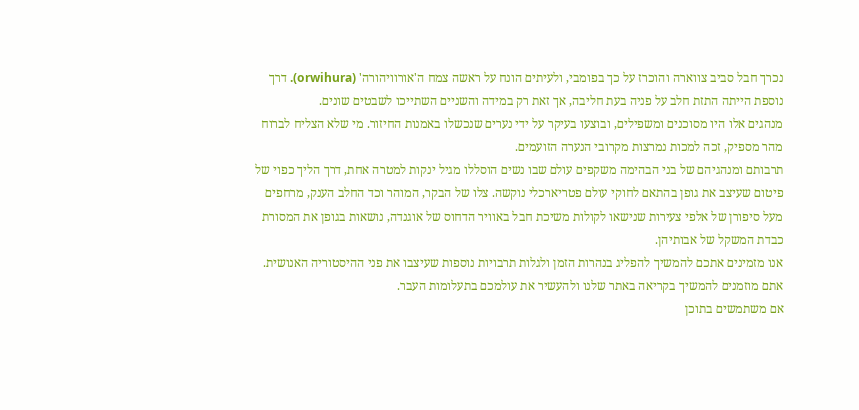נכרך חבל סביב צווארה והוכרז על כך בפומבי, ולעיתים הונח על ראשה צמח ה'אורוויהורה' (orwihura). דרך נוספת הייתה התזת חלב על פניה בעת חליבה, אך זאת רק במידה והשניים השתייכו לשבטים שונים.
מנהגים אלו היו מסוכנים ומשפילים, ובוצעו בעיקר על ידי נערים שנכשלו באמנות החיזור. מי שלא הצליח לברוח מהר מספיק, זכה למכות נמרצות מקרובי הנערה הזועמים.
תרבותם ומנהגיהם של בני הבהימה משקפים עולם שבו נשים הוסללו מגיל ינקות למטרה אחת, דרך הליך כפוי של פיטום שעיצב את גופן בהתאם לחוקי עולם פטריארכלי נוקשה. צלו של הבקר, המוהר וכד החלב הענק, מרחפים מעל סיפורן של אלפי צעירות שנישאו לקולות משיכת חבל באוויר הדחוס של אוגנדה, נושאות בגופן את המסורת כבדת המשקל של אבותיהן.
אנו מזמינים אתכם להמשיך להפליג בנהרות הזמן ולגלות תרבויות נוספות שעיצבו את פני ההיסטוריה האנושית. אתם מוזמנים להמשיך בקריאה באתר שלנו ולהעשיר את עולמכם בתעלומות העבר.
אם משתמשים בתוכן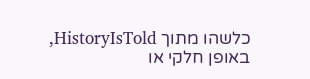כלשהו מתוך HistoryIsTold, באופן חלקי או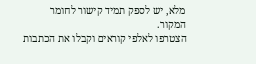מלא, יש לספק תמיד קישור לחומר המקור.
הצטרפו לאלפי קוראים וקבלו את הכתבות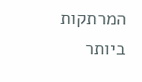המרתקות ביותר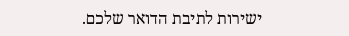ישירות לתיבת הדואר שלכם.